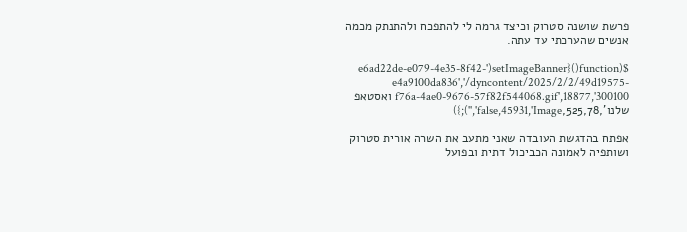פרשת שושנה סטרוק וכיצד גרמה לי להתפכח ולהתנתק מכמה אנשים שהערכתי עד עתה.

$(function(){setImageBanner('e6ad22de-e079-4e35-8f42-e4a9100da836','/dyncontent/2025/2/2/49d19575-f76a-4ae0-9676-57f82f544068.gif',18877,'300100 ואסטאפ שלנו',525,78,false,45931,'Image','');})

אפתח בהדגשת העובדה שאני מתעב את השרה אורית סטרוק ושותפיה לאמונה הכביכול דתית ובפועל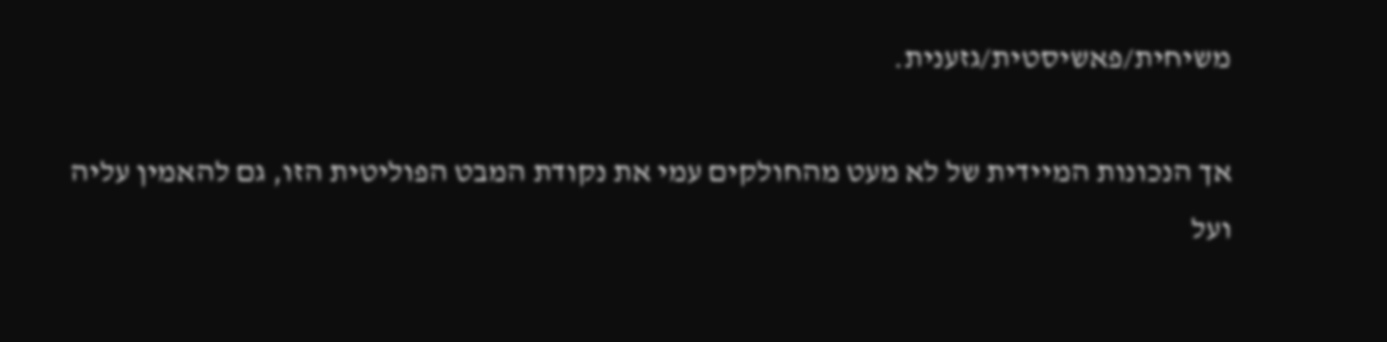משיחית/פאשיסטית/גזענית.

אך הנכונות המיידית של לא מעט מהחולקים עמי את נקודת המבט הפוליטית הזו, גם להאמין עליה ועל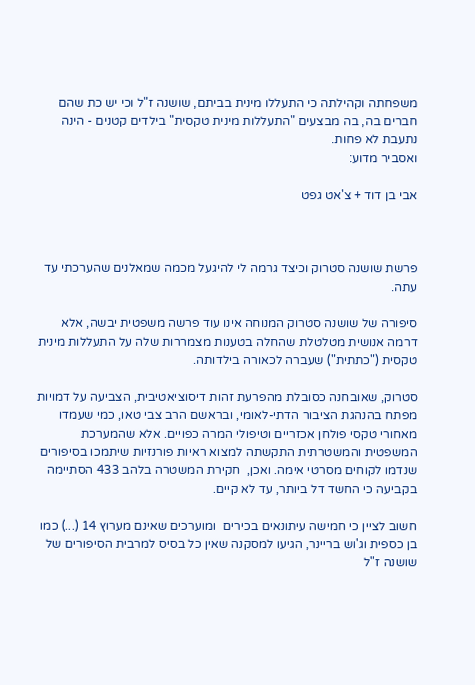משפחתה וקהילתה כי התעללו מינית בביתם, שושנה ז"ל וכי יש כת שהם חברים בה, בה מבצעים "התעללות מינית טקסית" בילדים קטנים - הינה נתעבת לא פחות.
ואסביר מדוע:

אבי בן דוד + צ'אט גפט



פרשת שושנה סטרוק וכיצד גרמה לי להיגעל מכמה שמאלנים שהערכתי עד עתה.

סיפורה של שושנה סטרוק המנוחה אינו עוד פרשה משפטית יבשה, אלא דרמה אנושית מטלטלת שהחלה בטענות מצמררות שלה על התעללות מינית טקסית ("כתתית") שעברה לכאורה בילדותה.

סטרוק, שאובחנה כסובלת מהפרעת זהות דיסוציאטיבית, הצביעה על דמויות מפתח בהנהגת הציבור הדתי-לאומי, ובראשם הרב צבי טאו, כמי שעמדו מאחורי טקסי פולחן אכזריים וטיפולי המרה כפויים. אלא שהמערכת המשפטית והמשטרתית התקשתה למצוא ראיות פורנזיות שיתמכו בסיפורים שנדמו לקוחים מסרטי אימה. ואכן,  חקירת המשטרה בלהב 433 הסתיימה בקביעה כי החשד דל ביותר, עד לא קיים.

חשוב לציין כי חמישה עיתונאים בכירים  ומוערכים שאינם מערוץ 14 (...) כמו בן כספית וג'וש בריינר, הגיעו למסקנה שאין כל בסיס למרבית הסיפורים של שושנה ז"ל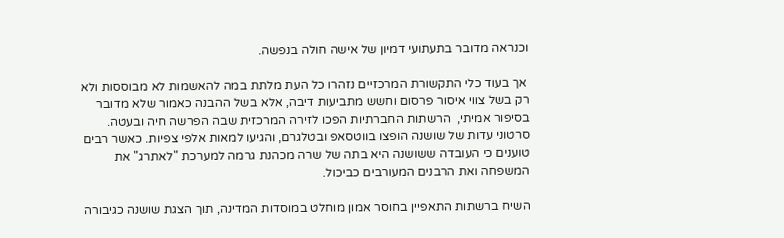וכנראה מדובר בתעתועי דמיון של אישה חולה בנפשה.

 אך בעוד כלי התקשורת המרכזיים נזהרו כל העת מלתת במה להאשמות לא מבוססות ולא רק בשל צווי איסור פרסום וחשש מתביעות דיבה, אלא בשל ההבנה כאמור שלא מדובר בסיפור אמיתי,  הרשתות החברתיות הפכו לזירה המרכזית שבה הפרשה חיה ובעטה.    סרטוני עדות של שושנה הופצו בווטסאפ ובטלגרם, והגיעו למאות אלפי צפיות. כאשר רבים טוענים כי העובדה ששושנה היא בתה של שרה מכהנת גרמה למערכת "לאתרג" את המשפחה ואת הרבנים המעורבים כביכול.

השיח ברשתות התאפיין בחוסר אמון מוחלט במוסדות המדינה, תוך הצגת שושנה כגיבורה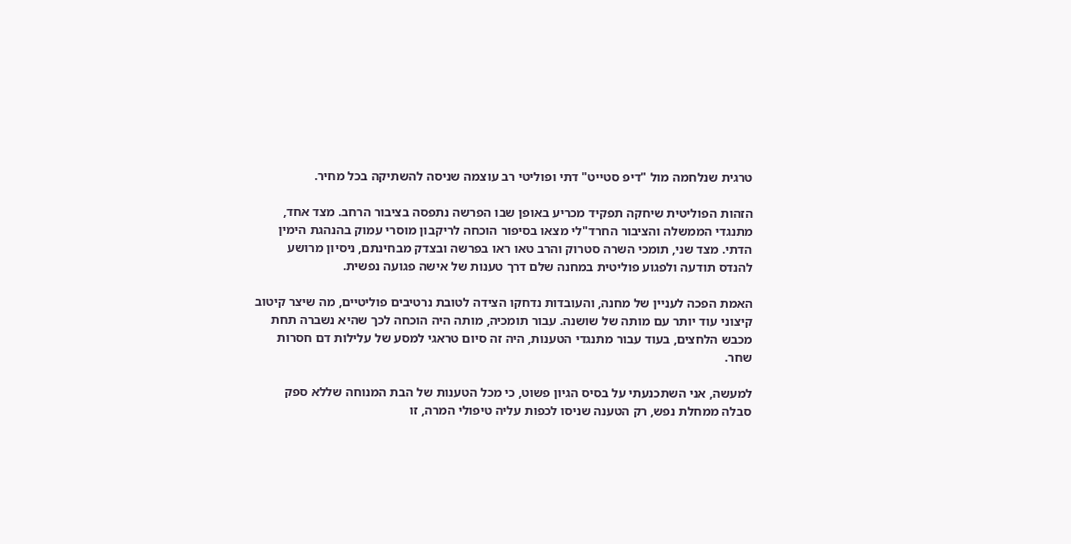טרגית שנלחמה מול "דיפ סטייט" דתי ופוליטי רב עוצמה שניסה להשתיקה בכל מחיר.

הזהות הפוליטית שיחקה תפקיד מכריע באופן שבו הפרשה נתפסה בציבור הרחב. מצד אחד, מתנגדי הממשלה והציבור החרד"לי מצאו בסיפור הוכחה לריקבון מוסרי עמוק בהנהגת הימין הדתי. מצד שני, תומכי השרה סטרוק והרב טאו ראו בפרשה ובצדק מבחינתם, ניסיון מרושע להנדס תודעה ולפגוע פוליטית במחנה שלם דרך טענות של אישה פגועה נפשית.

האמת הפכה לעניין של מחנה, והעובדות נדחקו הצידה לטובת נרטיבים פוליטיים, מה שיצר קיטוב קיצוני עוד יותר עם מותה של שושנה. עבור תומכיה, מותה היה הוכחה לכך שהיא נשברה תחת מכבש הלחצים, בעוד עבור מתנגדי הטענות, היה זה סיום טראגי למסע של עלילות דם חסרות שחר.

למעשה, אני השתכנעתי על בסיס הגיון פשוט, כי מכל הטענות של הבת המנוחה שללא ספק סבלה ממחלת נפש, רק הטענה שניסו לכפות עליה טיפולי המרה, זו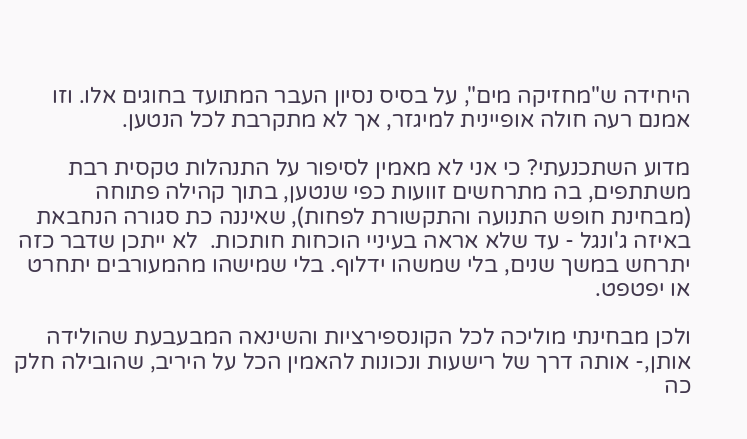היחידה ש"מחזיקה מים", על בסיס נסיון העבר המתועד בחוגים אלו. וזו אמנם רעה חולה אופיינית למיגזר, אך לא מתקרבת לכל הנטען.

מדוע השתכנעתי? כי אני לא מאמין לסיפור על התנהלות טקסית רבת משתתפים, בה מתרחשים זוועות כפי שנטען, בתוך קהילה פתוחה (מבחינת חופש התנועה והתקשורת לפחות), שאיננה כת סגורה הנחבאת באיזה ג'ונגל - עד שלא אראה בעיניי הוכחות חותכות.  לא ייתכן שדבר כזה יתרחש במשך שנים, בלי שמשהו ידלוף. בלי שמישהו מהמעורבים יתחרט או יפטפט.

ולכן מבחינתי מוליכה לכל הקונספירציות והשינאה המבעבעת שהולידה אותן,- אותה דרך של רישעות ונכונות להאמין הכל על היריב, שהובילה חלק כה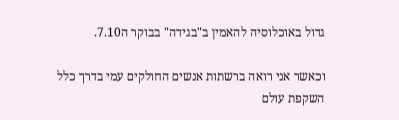גדול באוכלוסיה להאמין ב"בגידה" בבוקר ה7.10.

וכאשר אני רואה ברשתות אנשים החולקים עמי בדרך כלל השקפת עולם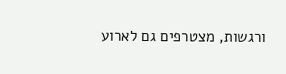ורגשות, מצטרפים גם לארוע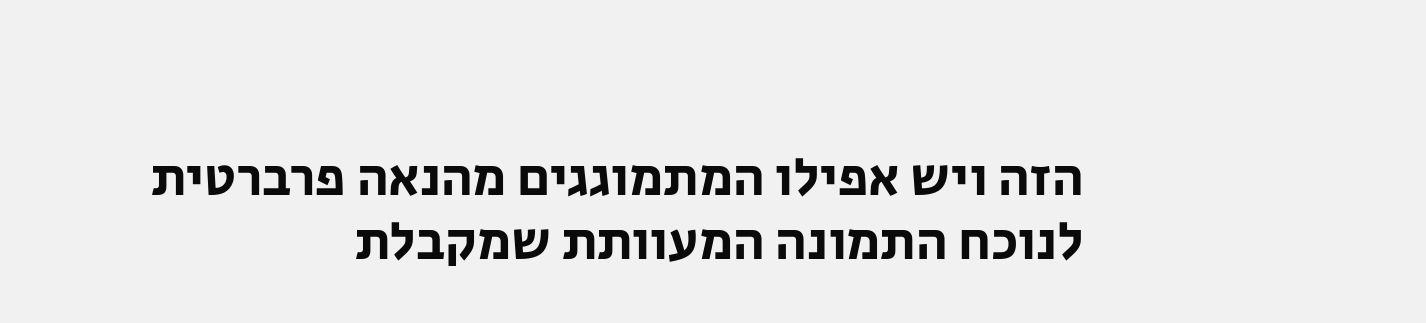הזה ויש אפילו המתמוגגים מהנאה פרברטית לנוכח התמונה המעוותת שמקבלת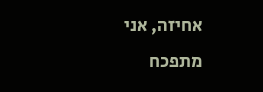אחיזה, אני מתפכח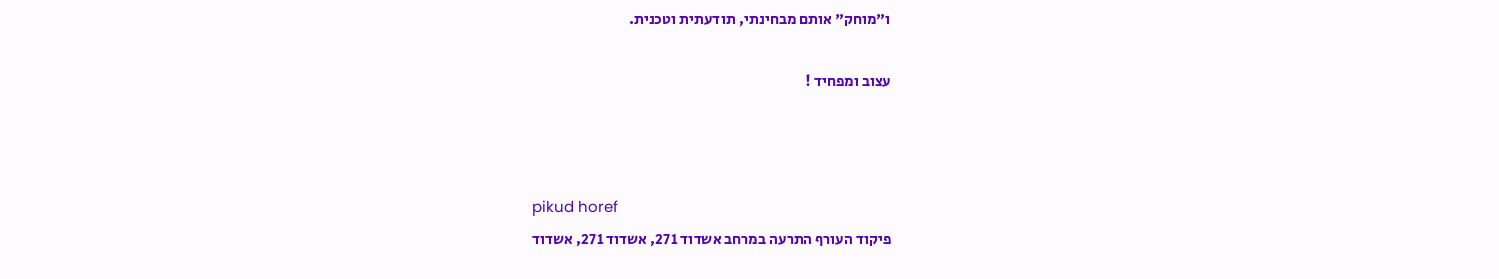ו"מוחק" אותם מבחינתי, תודעתית וטכנית.

עצוב ומפחיד !



pikud horef
פיקוד העורף התרעה במרחב אשדוד 271, אשדוד 271, אשדוד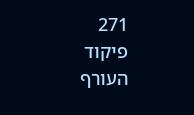271
פיקוד העורף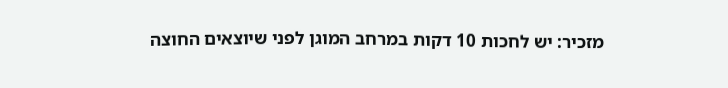מזכיר: יש לחכות 10 דקות במרחב המוגן לפני שיוצאים החוצה